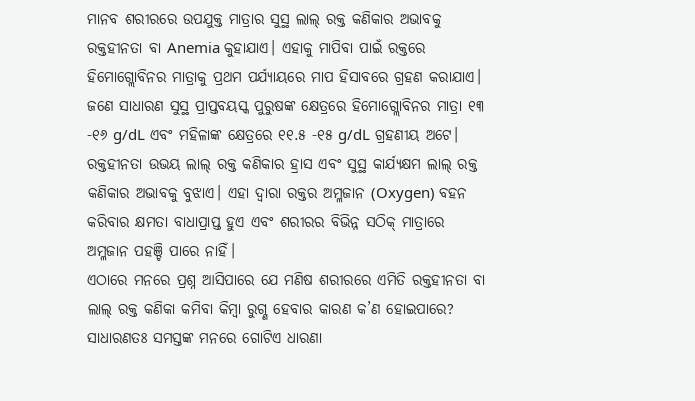ମାନବ ଶରୀରରେ ଉପଯୁକ୍ତ ମାତ୍ରାର ସୁସ୍ଥ ଲାଲ୍ ରକ୍ତ କଣିକାର ଅଭାବକୁ ରକ୍ତହୀନତା ବା Anemia କୁହାଯାଏ। ଏହାକୁ ମାପିବା ପାଇଁ ରକ୍ତରେ ହିମୋଗ୍ଲୋବିନର ମାତ୍ରାକୁ ପ୍ରଥମ ପର୍ଯ୍ୟାୟରେ ମାପ ହିସାବରେ ଗ୍ରହଣ କରାଯାଏ। ଜଣେ ସାଧାରଣ ସୁସ୍ଥ ପ୍ରାପ୍ତବୟସ୍କ ପୁରୁଷଙ୍କ କ୍ଷେତ୍ରରେ ହିମୋଗ୍ଲୋବିନର ମାତ୍ରା ୧୩ -୧୬ g/dL ଏବଂ ମହିଳାଙ୍କ କ୍ଷେତ୍ରରେ ୧୧.୫ -୧୫ g/dL ଗ୍ରହଣୀୟ ଅଟେ। ରକ୍ତହୀନତା ଉଭୟ ଲାଲ୍ ରକ୍ତ କଣିକାର ହ୍ରାସ ଏବଂ ସୁସ୍ଥ କାର୍ଯ୍ୟକ୍ଷମ ଲାଲ୍ ରକ୍ତ କଣିକାର ଅଭାବକୁ ବୁଝାଏ। ଏହା ଦ୍ବାରା ରକ୍ତର ଅମ୍ଳଜାନ (Oxygen) ବହନ କରିବାର କ୍ଷମତା ବାଧାପ୍ରାପ୍ତ ହୁଏ ଏବଂ ଶରୀରର ବିଭିନ୍ନ ସଠିକ୍ ମାତ୍ରାରେ ଅମ୍ଳଜାନ ପହଞ୍ଚି ପାରେ ନାହିଁ।
ଏଠାରେ ମନରେ ପ୍ରଶ୍ନ ଆସିପାରେ ଯେ ମଣିଷ ଶରୀରରେ ଏମିତି ରକ୍ତହୀନତା ବା ଲାଲ୍ ରକ୍ତ କଣିକା କମିବା କିମ୍ବା ରୁଗ୍ଣ ହେବାର କାରଣ କ’ଣ ହୋଇପାରେ? ସାଧାରଣତଃ ସମସ୍ତଙ୍କ ମନରେ ଗୋଟିଏ ଧାରଣା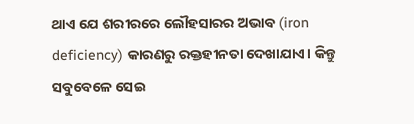ଥାଏ ଯେ ଶରୀରରେ ଲୌହସାରର ଅଭାବ (iron deficiency) କାରଣରୁ ରକ୍ତହୀନତା ଦେଖାଯାଏ। କିନ୍ତୁ ସବୁବେଳେ ସେଇ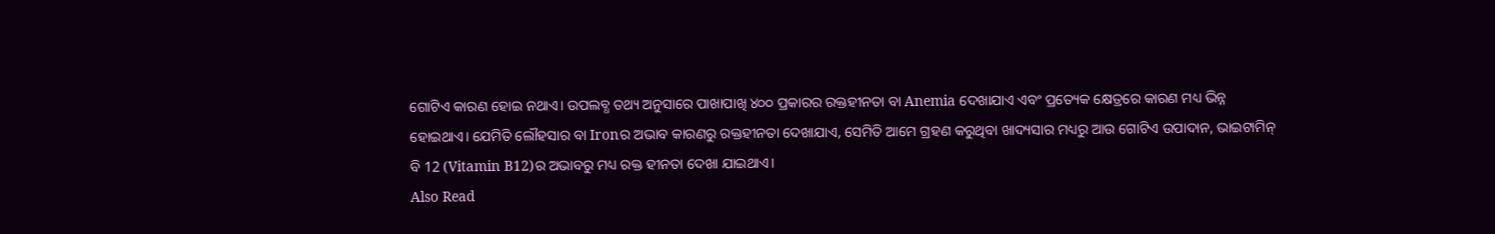ଗୋଟିଏ କାରଣ ହୋଇ ନଥାଏ। ଉପଲବ୍ଧ ତଥ୍ୟ ଅନୁସାରେ ପାଖାପାଖି ୪୦୦ ପ୍ରକାରର ରକ୍ତହୀନତା ବା Anemia ଦେଖାଯାଏ ଏବଂ ପ୍ରତ୍ୟେକ କ୍ଷେତ୍ରରେ କାରଣ ମଧ୍ୟ ଭିନ୍ନ ହୋଇଥାଏ। ଯେମିତି ଲୌହସାର ବା Ironର ଅଭାବ କାରଣରୁ ରକ୍ତହୀନତା ଦେଖାଯାଏ, ସେମିତି ଆମେ ଗ୍ରହଣ କରୁଥିବା ଖାଦ୍ୟସାର ମଧ୍ୟରୁ ଆଉ ଗୋଟିଏ ଉପାଦାନ, ଭାଇଟାମିନ୍ ବି 12 (Vitamin B12)ର ଅଭାବରୁ ମଧ୍ୟ ରକ୍ତ ହୀନତା ଦେଖା ଯାଇଥାଏ।
Also Read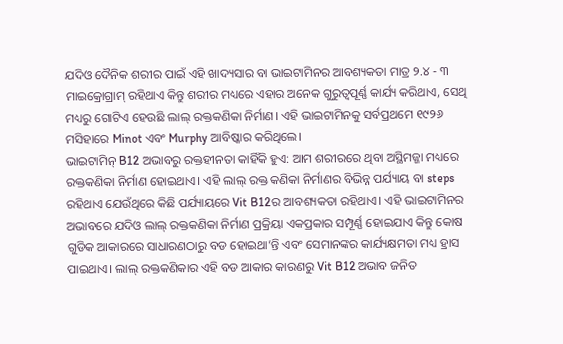ଯଦିଓ ଦୈନିକ ଶରୀର ପାଇଁ ଏହି ଖାଦ୍ୟସାର ବା ଭାଇଟାମିନର ଆବଶ୍ୟକତା ମାତ୍ର ୨.୪ - ୩ ମାଇକ୍ରୋଗ୍ରାମ୍ ରହିଥାଏ କିନ୍ତୁ ଶରୀର ମଧ୍ୟରେ ଏହାର ଅନେକ ଗୁରୁତ୍ୱପୂର୍ଣ୍ଣ କାର୍ଯ୍ୟ କରିଥାଏ, ସେଥି ମଧ୍ୟରୁ ଗୋଟିଏ ହେଉଛି ଲାଲ୍ ରକ୍ତକଣିକା ନିର୍ମାଣ। ଏହି ଭାଇଟାମିନକୁ ସର୍ବପ୍ରଥମେ ୧୯୨୬ ମସିହାରେ Minot ଏବଂ Murphy ଆବିଷ୍କାର କରିଥିଲେ।
ଭାଇଟାମିନ୍ B12 ଅଭାବରୁ ରକ୍ତହୀନତା କାହିଁକି ହୁଏ: ଆମ ଶରୀରରେ ଥିବା ଅସ୍ଥିମଜ୍ଜା ମଧ୍ୟରେ ରକ୍ତକଣିକା ନିର୍ମାଣ ହୋଇଥାଏ। ଏହି ଲାଲ୍ ରକ୍ତ କଣିକା ନିର୍ମାଣର ବିଭିନ୍ନ ପର୍ଯ୍ୟାୟ ବା steps ରହିଥାଏ ଯେଉଁଥିରେ କିଛି ପର୍ଯ୍ୟାୟରେ Vit B12ର ଆବଶ୍ୟକତା ରହିଥାଏ। ଏହି ଭାଇଟାମିନର ଅଭାବରେ ଯଦିଓ ଲାଲ୍ ରକ୍ତକଣିକା ନିର୍ମାଣ ପ୍ରକ୍ରିୟା ଏକପ୍ରକାର ସମ୍ପୂର୍ଣ୍ଣ ହୋଇଯାଏ କିନ୍ତୁ କୋଷ ଗୁଡିକ ଆକାରରେ ସାଧାରଣଠାରୁ ବଡ ହୋଇଥା’ନ୍ତି ଏବଂ ସେମାନଙ୍କର କାର୍ଯ୍ୟକ୍ଷମତା ମଧ୍ୟ ହ୍ରାସ ପାଇଥାଏ। ଲାଲ୍ ରକ୍ତକଣିକାର ଏହି ବଡ ଆକାର କାରଣରୁ Vit B12 ଅଭାବ ଜନିତ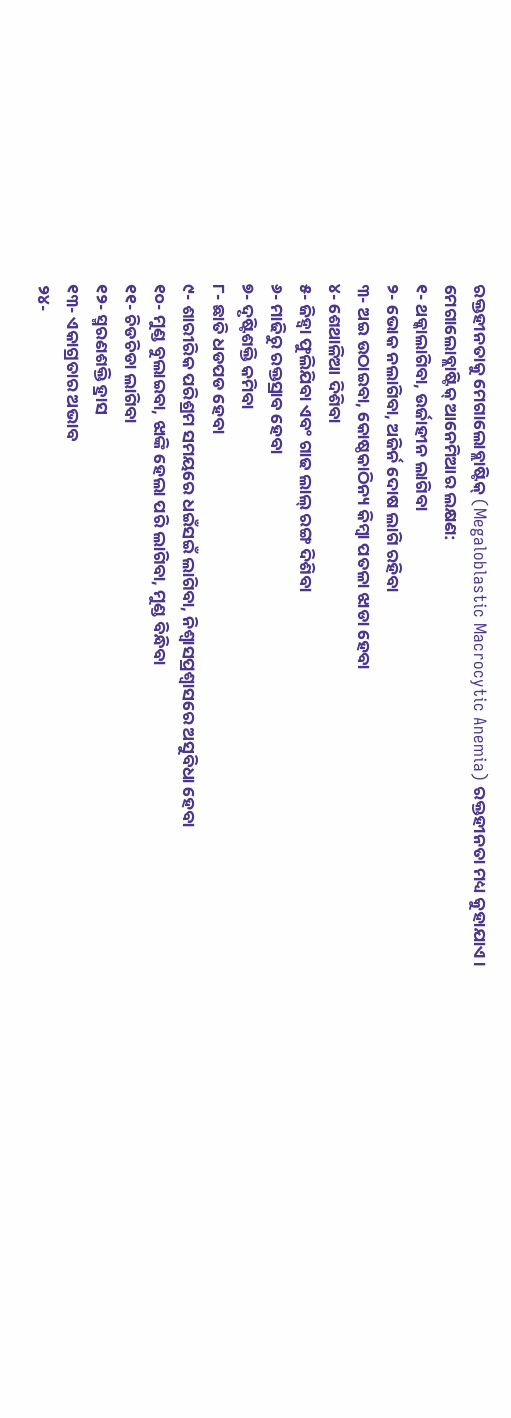ରକ୍ତହୀନତାକୁ ମେଗାଲୋବ୍ଲାଷ୍ଟିକ୍ (Megaloblastic Macrocytic Anemia) ରକ୍ତହୀନତା ମଧ୍ୟ କୁହାଯାଏ।
ମେଗାଲୋବ୍ଲାଷ୍ଟିକ୍ ଆନେମିଆର ଲକ୍ଷଣ:
୧- ଥକ୍କାଲାଗିବା, ଉର୍ଜାହୀନ ଲାଗିବା
୨- ଭୋକ ନଲାଗିବା, ଅଜିର୍ନ ଦୋଷ ଲାଗି ରହିବା
୩- ଅଇ ଉଠାଇବା, କୋଷ୍ଠକାଠିନ୍ୟ କିମ୍ବା ପତଳା ଝାଡା ହେବା
୪- ଶେଥାଳିଆ ଦିଶିବା
୫- ଜିହ୍ଵା ଫୁଲିଯିବା ଏବଂ ଗାଢ ଲାଲ୍ ରଙ୍ଗ ଦିଶିବା
୬- ମାଢିରୁ ରକ୍ତସ୍ରାବ ହେବା
୭- ଦୃଷ୍ଟିଶକ୍ତି କମିବା
୮- ଛାତି ଧଡପଡ ହେବା
୯- ଶାରୀରିକ ପରିଶ୍ରମ ସମୟରେ ଧଇଁସଇଁ ଲାଗିବା, ନିଶ୍ୱାସପ୍ରଶ୍ବାସରେ ଅସୁବିଧା ହେବା
୧୦- ମୁଣ୍ଡ ବୁଲାଇବା, ଝାଙ୍କି ହେଲା ପରି ଲାଗିବା, ମୁଣ୍ଡ ବିନ୍ଧିବା
୧୧- ଚିଡଚିଡା ଲାଗିବା
୧୨- ସ୍ମରଣଶକ୍ତି ହ୍ରାସ
୧୩- ଏକାଗ୍ରତାର ଅଭାବ
୨୪-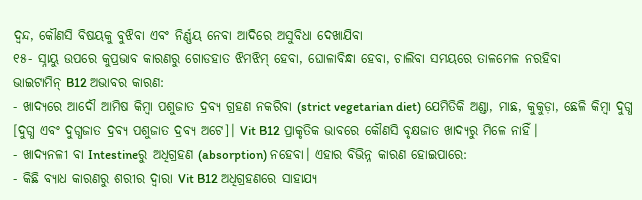ଦ୍ବନ୍ଦ, କୌଣସି ବିଷୟକୁ ବୁଝିବା ଏବଂ ନିର୍ଣ୍ଣୟ ନେବା ଆଦିରେ ଅସୁବିଧା ଦେଖାଯିବା
୧୫- ସ୍ନାୟୁ ଉପରେ କୁପ୍ରଭାବ କାରଣରୁ ଗୋଡହାତ ଝିମଝିମ୍ ହେବା, ଘୋଳାବିନ୍ଧା ହେବା, ଚାଲିବା ସମୟରେ ତାଳମେଳ ନରହିବା
ଭାଇଟାମିନ୍ B12 ଅଭାବର କାରଣ:
- ଖାଦ୍ୟରେ ଆଦୌ ଆମିଷ କିମ୍ବା ପଶୁଜାତ ଦ୍ରବ୍ଯ ଗ୍ରହଣ ନକରିବା (strict vegetarian diet) ଯେମିତିକି ଅଣ୍ଡା, ମାଛ, କୁକୁଡ଼ା, ଛେଳି କିମ୍ବା ଦୁଗ୍ଧ [ଦୁଗ୍ଧ ଏବଂ ଦୁଗ୍ଧଜାତ ଦ୍ରବ୍ଯ ପଶୁଜାତ ଦ୍ରବ୍ଯ ଅଟେ]। Vit B12 ପ୍ରାକୃତିକ ଭାବରେ କୌଣସି ବୃକ୍ଷଜାତ ଖାଦ୍ୟରୁ ମିଳେ ନାହିଁ।
- ଖାଦ୍ୟନଳୀ ବା Intestineରୁ ଅଧିଗ୍ରହଣ (absorption) ନହେବା। ଏହାର ବିଭିନ୍ନ କାରଣ ହୋଇପାରେ:
- କିଛି ବ୍ୟାଧ କାରଣରୁ ଶରୀର ଦ୍ବାରା Vit B12 ଅଧିଗ୍ରହଣରେ ସାହାଯ୍ୟ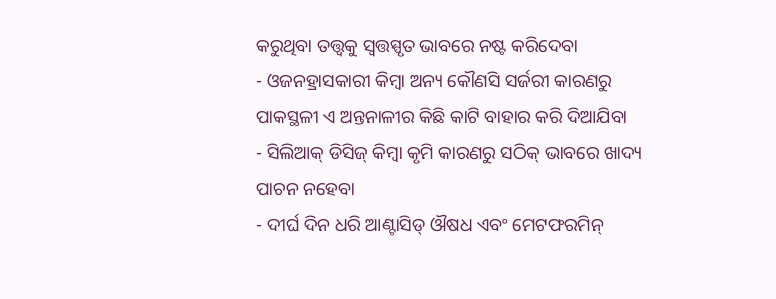କରୁଥିବା ତତ୍ତ୍ୱକୁ ସ୍ବତ୍ତସ୍ପୃତ ଭାବରେ ନଷ୍ଟ କରିଦେବା
- ଓଜନହ୍ରାସକାରୀ କିମ୍ବା ଅନ୍ୟ କୌଣସି ସର୍ଜରୀ କାରଣରୁ ପାକସ୍ଥଳୀ ଏ ଅନ୍ତନାଳୀର କିଛି କାଟି ବାହାର କରି ଦିଆଯିବା
- ସିଲିଆକ୍ ଡିସିଜ୍ କିମ୍ବା କୃମି କାରଣରୁ ସଠିକ୍ ଭାବରେ ଖାଦ୍ୟ ପାଚନ ନହେବା
- ଦୀର୍ଘ ଦିନ ଧରି ଆଣ୍ଟାସିଡ୍ ଔଷଧ ଏବଂ ମେଟଫରମିନ୍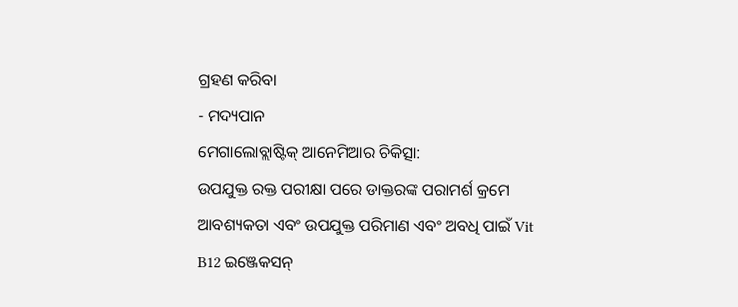ଗ୍ରହଣ କରିବା
- ମଦ୍ୟପାନ
ମେଗାଲୋବ୍ଲାଷ୍ଟିକ୍ ଆନେମିଆର ଚିକିତ୍ସା:
ଉପଯୁକ୍ତ ରକ୍ତ ପରୀକ୍ଷା ପରେ ଡାକ୍ତରଙ୍କ ପରାମର୍ଶ କ୍ରମେ ଆବଶ୍ୟକତା ଏବଂ ଉପଯୁକ୍ତ ପରିମାଣ ଏବଂ ଅବଧି ପାଇଁ Vit B12 ଇଞ୍ଜେକସନ୍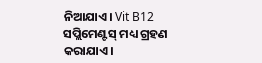ନିଆଯାଏ। Vit B12 ସପ୍ଲିମେଣ୍ଟସ୍ ମଧ୍ୟ ଗ୍ରହଣ କରାଯାଏ।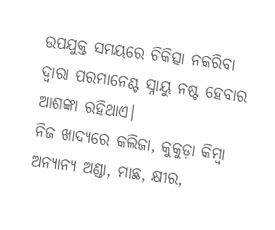ଉପଯୁକ୍ତ ସମୟରେ ଚିକିତ୍ସା ନକରିବା ଦ୍ବାରା ପରମାନେଣ୍ଟ ସ୍ନାୟୁ ନଷ୍ଟ ହେବାର ଆଶଙ୍କା ରହିଥାଏ।
ନିଜ ଖାଦ୍ୟରେ କଲିଜା, କୁକୁଡ଼ା କିମ୍ବା ଅନ୍ୟାନ୍ୟ ଅଣ୍ଡା, ମାଛ, କ୍ଷୀର,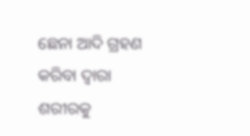ଛେନା ଆଦି ଗ୍ରହଣ କରିବା ଦ୍ୱାରା ଶରୀରକୁ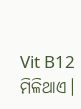Vit B12 ମିଳିଥାଏ।